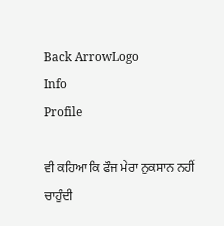Back ArrowLogo
Info
Profile

ਵੀ ਕਹਿਆ ਕਿ ਫੌਜ ਮੇਰਾ ਨੁਕਸਾਨ ਨਹੀਂ ਚਾਹੁੰਦੀ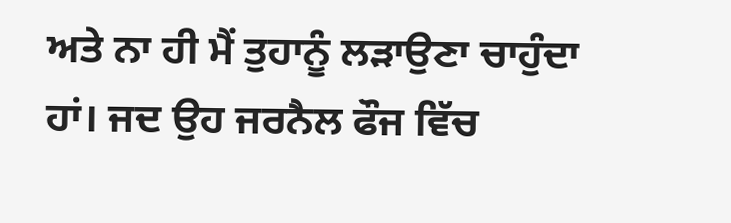ਅਤੇ ਨਾ ਹੀ ਮੈਂ ਤੁਹਾਨੂੰ ਲੜਾਉਣਾ ਚਾਹੁੰਦਾ ਹਾਂ। ਜਦ ਉਹ ਜਰਨੈਲ ਫੌਜ ਵਿੱਚ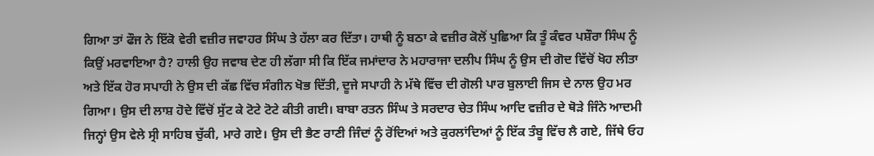ਗਿਆ ਤਾਂ ਫੌਜ ਨੇ ਇੱਕੋ ਵੇਰੀ ਵਜ਼ੀਰ ਜਵਾਹਰ ਸਿੰਘ ਤੇ ਹੱਲਾ ਕਰ ਦਿੱਤਾ। ਹਾਥੀ ਨੂੰ ਬਠਾ ਕੇ ਵਜ਼ੀਰ ਕੋਲੋਂ ਪੁਛਿਆ ਕਿ ਤੂੰ ਕੰਵਰ ਪਸ਼ੌਰਾ ਸਿੰਘ ਨੂੰ ਕਿਉਂ ਮਰਵਾਇਆ ਹੈ? ਹਾਲੀ ਉਹ ਜਵਾਬ ਦੇਣ ਹੀ ਲੱਗਾ ਸੀ ਕਿ ਇੱਕ ਜਮਾਂਦਾਰ ਨੇ ਮਹਾਰਾਜਾ ਦਲੀਪ ਸਿੰਘ ਨੂੰ ਉਸ ਦੀ ਗੋਦ ਵਿੱਚੋਂ ਖੋਹ ਲੀਤਾ ਅਤੇ ਇੱਕ ਹੋਰ ਸਪਾਹੀ ਨੇ ਉਸ ਦੀ ਕੱਛ ਵਿੱਚ ਸੰਗੀਨ ਖੋਭ ਦਿੱਤੀ, ਦੂਜੇ ਸਪਾਹੀ ਨੇ ਮੱਥੇ ਵਿੱਚ ਦੀ ਗੋਲੀ ਪਾਰ ਬੁਲਾਈ ਜਿਸ ਦੇ ਨਾਲ ਉਹ ਮਰ ਗਿਆ। ਉਸ ਦੀ ਲਾਸ਼ ਹੋਦੇ ਵਿੱਚੋਂ ਸੁੱਟ ਕੇ ਟੋਟੇ ਟੋਟੇ ਕੀਤੀ ਗਈ। ਬਾਬਾ ਰਤਨ ਸਿੰਘ ਤੇ ਸਰਦਾਰ ਚੇਤ ਸਿੰਘ ਆਦਿ ਵਜ਼ੀਰ ਦੇ ਥੋੜੇ ਜਿੰਨੇ ਆਦਮੀ ਜਿਨ੍ਹਾਂ ਉਸ ਵੇਲੇ ਸ੍ਰੀ ਸਾਹਿਬ ਚੁੱਕੀ, ਮਾਰੇ ਗਏ। ਉਸ ਦੀ ਭੈਣ ਰਾਣੀ ਜਿੰਦਾਂ ਨੂੰ ਰੋਂਦਿਆਂ ਅਤੇ ਕੁਰਲਾਂਦਿਆਂ ਨੂੰ ਇੱਕ ਤੰਬੂ ਵਿੱਚ ਲੈ ਗਏ, ਜਿੱਥੇ ਓਹ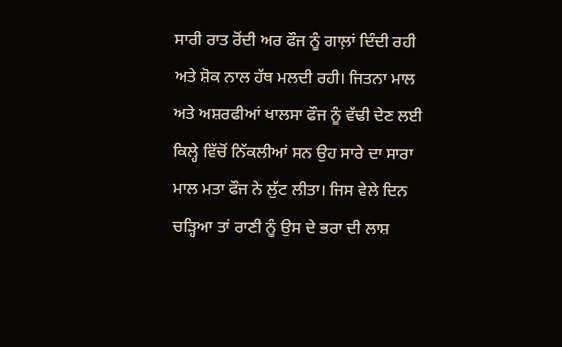ਸਾਰੀ ਰਾਤ ਰੋਂਦੀ ਅਰ ਫੌਜ ਨੂੰ ਗਾਲ਼ਾਂ ਦਿੰਦੀ ਰਹੀ ਅਤੇ ਸ਼ੋਕ ਨਾਲ ਹੱਥ ਮਲਦੀ ਰਹੀ। ਜਿਤਨਾ ਮਾਲ ਅਤੇ ਅਸ਼ਰਫੀਆਂ ਖਾਲਸਾ ਫੌਜ ਨੂੰ ਵੱਢੀ ਦੇਣ ਲਈ ਕਿਲ੍ਹੇ ਵਿੱਚੋਂ ਨਿੱਕਲੀਆਂ ਸਨ ਉਹ ਸਾਰੇ ਦਾ ਸਾਰਾ ਮਾਲ ਮਤਾ ਫੌਜ ਨੇ ਲੁੱਟ ਲੀਤਾ। ਜਿਸ ਵੇਲੇ ਦਿਨ ਚੜ੍ਹਿਆ ਤਾਂ ਰਾਣੀ ਨੂੰ ਉਸ ਦੇ ਭਰਾ ਦੀ ਲਾਸ਼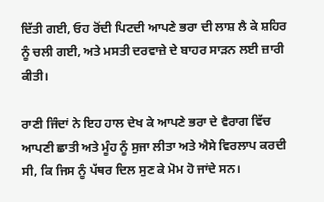ਦਿੱਤੀ ਗਈ, ਓਹ ਰੋਂਦੀ ਪਿਟਦੀ ਆਪਣੇ ਭਰਾ ਦੀ ਲਾਸ਼ ਲੈ ਕੇ ਸ਼ਹਿਰ ਨੂੰ ਚਲੀ ਗਈ, ਅਤੇ ਮਸਤੀ ਦਰਵਾਜ਼ੇ ਦੇ ਬਾਹਰ ਸਾੜਨ ਲਈ ਜ਼ਾਰੀ ਕੀਤੀ।

ਰਾਣੀ ਜਿੰਦਾਂ ਨੇ ਇਹ ਹਾਲ ਦੇਖ ਕੇ ਆਪਣੇ ਭਰਾ ਦੇ ਵੈਰਾਗ ਵਿੱਚ ਆਪਣੀ ਛਾਤੀ ਅਤੇ ਮੂੰਹ ਨੂੰ ਸੁਜਾ ਲੀਤਾ ਅਤੇ ਐਸੇ ਵਿਰਲਾਪ ਕਰਦੀ ਸੀ, ਕਿ ਜਿਸ ਨੂੰ ਪੱਥਰ ਦਿਲ ਸੁਣ ਕੇ ਮੋਮ ਹੋ ਜਾਂਦੇ ਸਨ।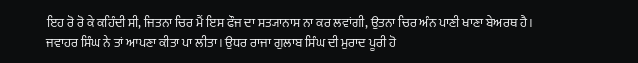ਇਹ ਰੋ ਰੋ ਕੇ ਕਹਿੰਦੀ ਸੀ, ਜਿਤਨਾ ਚਿਰ ਮੈਂ ਇਸ ਫੌਜ ਦਾ ਸਤ੍ਯਾਨਾਸ ਨਾ ਕਰ ਲਵਾਂਗੀ, ਉਤਨਾ ਚਿਰ ਅੰਨ ਪਾਣੀ ਖਾਣਾ ਬੇਅਰਥ ਹੈ। ਜਵਾਹਰ ਸਿੰਘ ਨੇ ਤਾਂ ਆਪਣਾ ਕੀਤਾ ਪਾ ਲੀਤਾ। ਉਧਰ ਰਾਜਾ ਗੁਲਾਬ ਸਿੰਘ ਦੀ ਮੁਰਾਦ ਪੂਰੀ ਹੋ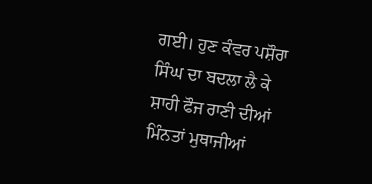ਗਈ। ਹੁਣ ਕੰਵਰ ਪਸ਼ੌਰਾ ਸਿੰਘ ਦਾ ਬਦਲਾ ਲੈ ਕੇ ਸ਼ਾਹੀ ਫੌਜ ਰਾਣੀ ਦੀਆਂ ਮਿੰਨਤਾਂ ਮੁਥਾਜੀਆਂ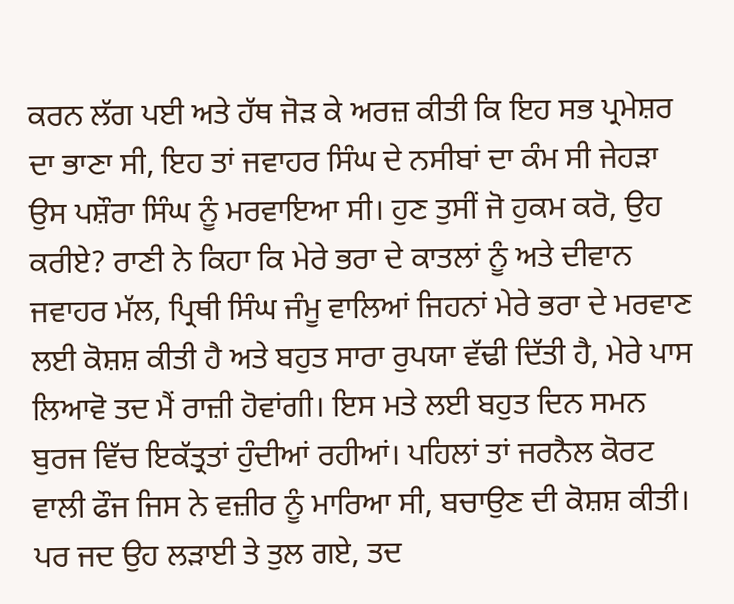ਕਰਨ ਲੱਗ ਪਈ ਅਤੇ ਹੱਥ ਜੋੜ ਕੇ ਅਰਜ਼ ਕੀਤੀ ਕਿ ਇਹ ਸਭ ਪ੍ਰਮੇਸ਼ਰ ਦਾ ਭਾਣਾ ਸੀ, ਇਹ ਤਾਂ ਜਵਾਹਰ ਸਿੰਘ ਦੇ ਨਸੀਬਾਂ ਦਾ ਕੰਮ ਸੀ ਜੇਹੜਾ ਉਸ ਪਸ਼ੌਰਾ ਸਿੰਘ ਨੂੰ ਮਰਵਾਇਆ ਸੀ। ਹੁਣ ਤੁਸੀਂ ਜੋ ਹੁਕਮ ਕਰੋ, ਉਹ ਕਰੀਏ? ਰਾਣੀ ਨੇ ਕਿਹਾ ਕਿ ਮੇਰੇ ਭਰਾ ਦੇ ਕਾਤਲਾਂ ਨੂੰ ਅਤੇ ਦੀਵਾਨ ਜਵਾਹਰ ਮੱਲ, ਪ੍ਰਿਥੀ ਸਿੰਘ ਜੰਮੂ ਵਾਲਿਆਂ ਜਿਹਨਾਂ ਮੇਰੇ ਭਰਾ ਦੇ ਮਰਵਾਣ ਲਈ ਕੋਸ਼ਸ਼ ਕੀਤੀ ਹੈ ਅਤੇ ਬਹੁਤ ਸਾਰਾ ਰੁਪਯਾ ਵੱਢੀ ਦਿੱਤੀ ਹੈ, ਮੇਰੇ ਪਾਸ ਲਿਆਵੋ ਤਦ ਮੈਂ ਰਾਜ਼ੀ ਹੋਵਾਂਗੀ। ਇਸ ਮਤੇ ਲਈ ਬਹੁਤ ਦਿਨ ਸਮਨ ਬੁਰਜ ਵਿੱਚ ਇਕੱਤ੍ਰਤਾਂ ਹੁੰਦੀਆਂ ਰਹੀਆਂ। ਪਹਿਲਾਂ ਤਾਂ ਜਰਨੈਲ ਕੋਰਟ ਵਾਲੀ ਫੌਜ ਜਿਸ ਨੇ ਵਜ਼ੀਰ ਨੂੰ ਮਾਰਿਆ ਸੀ, ਬਚਾਉਣ ਦੀ ਕੋਸ਼ਸ਼ ਕੀਤੀ। ਪਰ ਜਦ ਉਹ ਲੜਾਈ ਤੇ ਤੁਲ ਗਏ, ਤਦ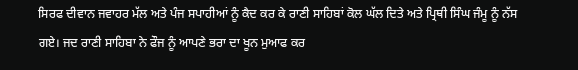ਸਿਰਫ ਦੀਵਾਨ ਜਵਾਹਰ ਮੱਲ ਅਤੇ ਪੰਜ ਸਪਾਹੀਆਂ ਨੂੰ ਕੈਦ ਕਰ ਕੇ ਰਾਣੀ ਸਾਹਿਬਾਂ ਕੋਲ ਘੱਲ ਦਿਤੇ ਅਤੇ ਪ੍ਰਿਥੀ ਸਿੰਘ ਜੰਮੂ ਨੂੰ ਨੱਸ ਗਏ। ਜਦ ਰਾਣੀ ਸਾਹਿਬਾ ਨੇ ਫੌਜ ਨੂੰ ਆਪਣੇ ਭਰਾ ਦਾ ਖੂਨ ਮੁਆਫ ਕਰ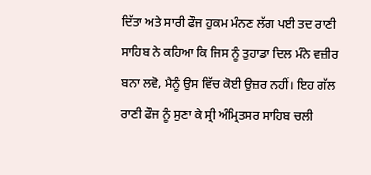ਦਿੱਤਾ ਅਤੇ ਸਾਰੀ ਫੌਜ ਹੁਕਮ ਮੰਨਣ ਲੱਗ ਪਈ ਤਦ ਰਾਣੀ ਸਾਹਿਬ ਨੇ ਕਹਿਆ ਕਿ ਜਿਸ ਨੂੰ ਤੁਹਾਡਾ ਦਿਲ ਮੰਨੇ ਵਜ਼ੀਰ ਬਨਾ ਲਵੋ, ਮੈਨੂੰ ਉਸ ਵਿੱਚ ਕੋਈ ਉਜ਼ਰ ਨਹੀਂ। ਇਹ ਗੱਲ ਰਾਣੀ ਫੌਜ ਨੂੰ ਸੁਣਾ ਕੇ ਸ੍ਰੀ ਅੰਮ੍ਰਿਤਸਰ ਸਾਹਿਬ ਚਲੀ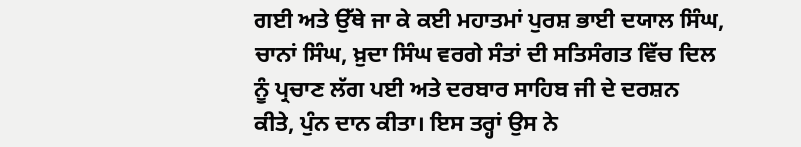ਗਈ ਅਤੇ ਉੱਥੇ ਜਾ ਕੇ ਕਈ ਮਹਾਤਮਾਂ ਪੁਰਸ਼ ਭਾਈ ਦਯਾਲ ਸਿੰਘ, ਚਾਨਾਂ ਸਿੰਘ, ਖ਼ੁਦਾ ਸਿੰਘ ਵਰਗੇ ਸੰਤਾਂ ਦੀ ਸਤਿਸੰਗਤ ਵਿੱਚ ਦਿਲ ਨੂੰ ਪ੍ਰਚਾਣ ਲੱਗ ਪਈ ਅਤੇ ਦਰਬਾਰ ਸਾਹਿਬ ਜੀ ਦੇ ਦਰਸ਼ਨ ਕੀਤੇ, ਪੁੰਨ ਦਾਨ ਕੀਤਾ। ਇਸ ਤਰ੍ਹਾਂ ਉਸ ਨੇ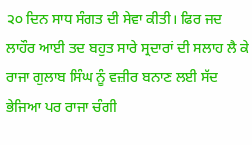੨੦ ਦਿਨ ਸਾਧ ਸੰਗਤ ਦੀ ਸੇਵਾ ਕੀਤੀ। ਫਿਰ ਜਦ ਲਾਹੌਰ ਆਈ ਤਦ ਬਹੁਤ ਸਾਰੇ ਸ੍ਰਦਾਰਾਂ ਦੀ ਸਲਾਹ ਲੈ ਕੇ ਰਾਜਾ ਗੁਲਾਬ ਸਿੰਘ ਨੂੰ ਵਜ਼ੀਰ ਬਨਾਣ ਲਈ ਸੱਦ ਭੇਜਿਆ ਪਰ ਰਾਜਾ ਚੰਗੀ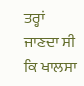ਤਰ੍ਹਾਂ ਜਾਣਦਾ ਸੀ ਕਿ ਖਾਲਸਾ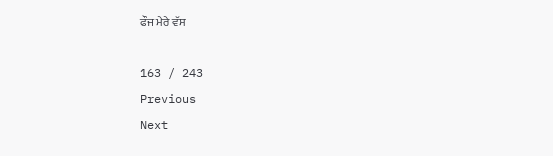ਫੌਜ ਮੇਰੇ ਵੱਸ

163 / 243
Previous
Next